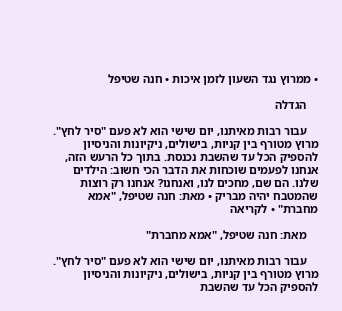• ממרוץ נגד השעון לזמן איכות • חנה שטיפל

    הגדלה

    עבור רבות מאיתנו, יום שישי הוא לא פעם "סיר לחץ". מרוץ מטורף בין קניות, בישולים, ניקיונות והניסיון להספיק הכל עד שהשבת נכנסת. בתוך כל הרעש הזה, אנחנו לפעמים שוכחות את הדבר הכי חשוב: הילדים שלנו. הם שם, מחכים לנו, ואנחנו? אנחנו רק רוצות שהמטבח יהיה מבריק • מאת: חנה שטיפל, "אמא מחברת" • לקריאה

    מאת: חנה שטיפל, "אמא מחברת"

    עבור רבות מאיתנו, יום שישי הוא לא פעם "סיר לחץ". מרוץ מטורף בין קניות, בישולים, ניקיונות והניסיון להספיק הכל עד שהשבת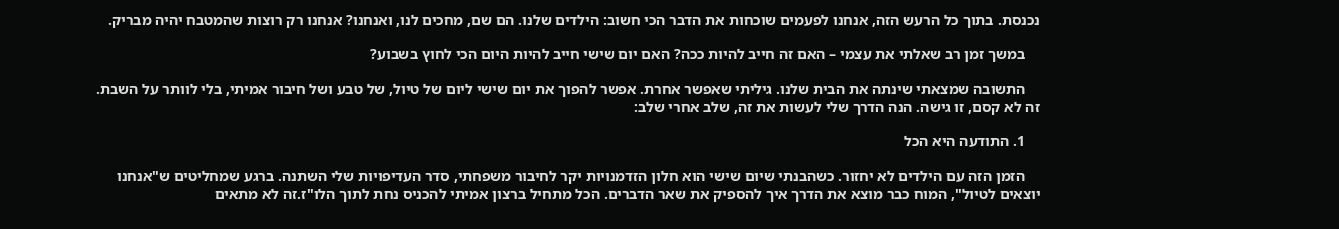נכנסת. בתוך כל הרעש הזה, אנחנו לפעמים שוכחות את הדבר הכי חשוב: הילדים שלנו. הם שם, מחכים לנו, ואנחנו? אנחנו רק רוצות שהמטבח יהיה מבריק.

    במשך זמן רב שאלתי את עצמי – האם זה חייב להיות ככה? האם יום שישי חייב להיות היום הכי לחוץ בשבוע?

    התשובה שמצאתי שינתה את הבית שלנו. גיליתי שאפשר אחרת. אפשר להפוך את יום שישי ליום של טיול, של טבע ושל חיבור אמיתי, בלי לוותר על השבת. זה לא קסם, זו גישה. הנה הדרך שלי לעשות את זה, שלב אחרי שלב:

    1. התודעה היא הכל

    הזמן הזה עם הילדים לא יחזור. כשהבנתי שיום שישי הוא חלון הזדמנויות יקר לחיבור משפחתי, סדר העדיפויות שלי השתנה. ברגע שמחליטים ש"אנחנו יוצאים לטיול", המוח כבר מוצא את הדרך איך להספיק את שאר הדברים. הכל מתחיל ברצון אמיתי להכניס נחת לתוך הלו"ז.זה לא מתאים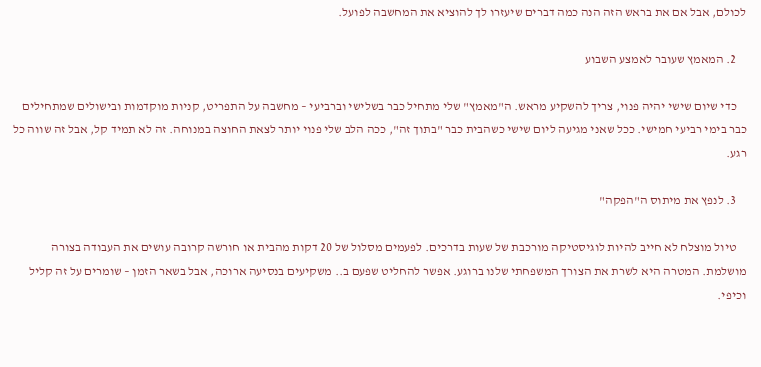לכולם, אבל אם את בראש הזה הנה כמה דברים שיעזרו לך להוציא את המחשבה לפועל.

    2. המאמץ שעובר לאמצע השבוע

    כדי שיום שישי יהיה פנוי, צריך להשקיע מראש. ה"מאמץ" שלי מתחיל כבר בשלישי וברביעי – מחשבה על התפריט, קניות מוקדמות ובישולים שמתחילים כבר בימי רביעי חמישי. ככל שאני מגיעה ליום שישי כשהבית כבר "בתוך זה", ככה הלב שלי פנוי יותר לצאת החוצה במנוחה. זה לא תמיד קל, אבל זה שווה כל רגע.

    3. לנפץ את מיתוס ה"הפקה"

    טיול מוצלח לא חייב להיות לוגיסטיקה מורכבת של שעות בדרכים. לפעמים מסלול של 20 דקות מהבית או חורשה קרובה עושים את העבודה בצורה מושלמת. המטרה היא לשרת את הצורך המשפחתי שלנו ברוגע. אפשר להחליט שפעם ב.. משקיעים בנסיעה ארוכה, אבל בשאר הזמן – שומרים על זה קליל וכיפי.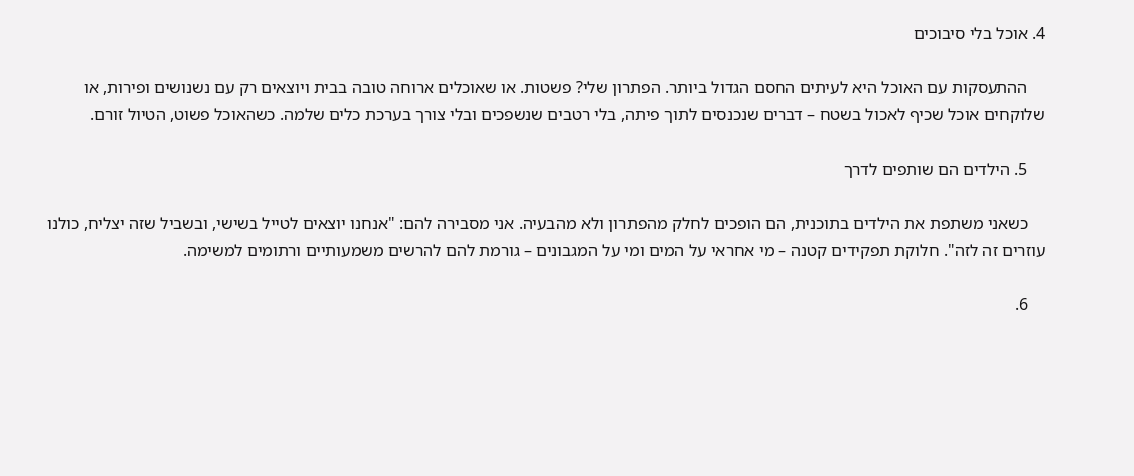4. אוכל בלי סיבוכים

    ההתעסקות עם האוכל היא לעיתים החסם הגדול ביותר. הפתרון שלי? פשטות. או שאוכלים ארוחה טובה בבית ויוצאים רק עם נשנושים ופירות, או שלוקחים אוכל שכיף לאכול בשטח – דברים שנכנסים לתוך פיתה, בלי רטבים שנשפכים ובלי צורך בערכת כלים שלמה. כשהאוכל פשוט, הטיול זורם.

    5. הילדים הם שותפים לדרך

    כשאני משתפת את הילדים בתוכנית, הם הופכים לחלק מהפתרון ולא מהבעיה. אני מסבירה להם: "אנחנו יוצאים לטייל בשישי, ובשביל שזה יצליח, כולנו עוזרים זה לזה". חלוקת תפקידים קטנה – מי אחראי על המים ומי על המגבונים – גורמת להם להרשים משמעותיים ורתומים למשימה.

    6.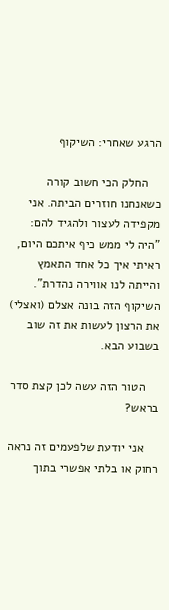הרגע שאחרי: השיקוף

    החלק הכי חשוב קורה כשאנחנו חוזרים הביתה. אני מקפידה לעצור ולהגיד להם: "היה לי ממש כיף איתכם היום, ראיתי איך כל אחד התאמץ והייתה לנו אווירה נהדרת". השיקוף הזה בונה אצלם (ואצלי) את הרצון לעשות את זה שוב בשבוע הבא.

    הטור הזה עשה לכן קצת סדר בראש?

    אני יודעת שלפעמים זה נראה רחוק או בלתי אפשרי בתוך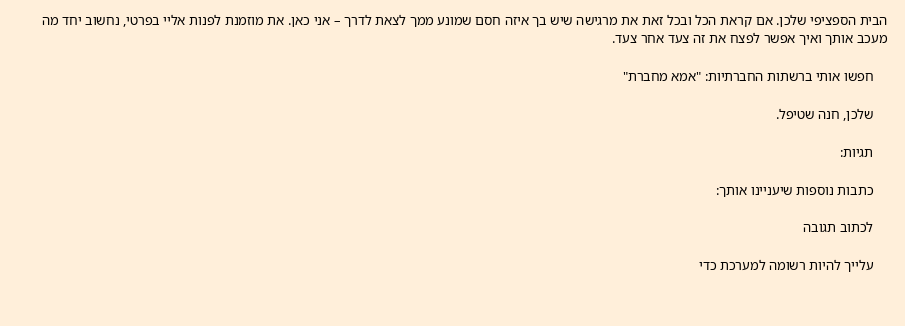הבית הספציפי שלכן. אם קראת הכל ובכל זאת את מרגישה שיש בך איזה חסם שמונע ממך לצאת לדרך – אני כאן. את מוזמנת לפנות אליי בפרטי, נחשוב יחד מה מעכב אותך ואיך אפשר לפצח את זה צעד אחר צעד.

    חפשו אותי ברשתות החברתיות: "אמא מחברת"

    שלכן, חנה שטיפל.

    תגיות:

    כתבות נוספות שיעניינו אותך:

    לכתוב תגובה

    עלייך להיות רשומה למערכת כדי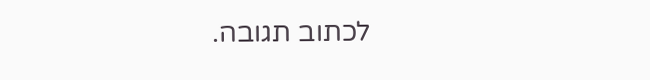לכתוב תגובה.